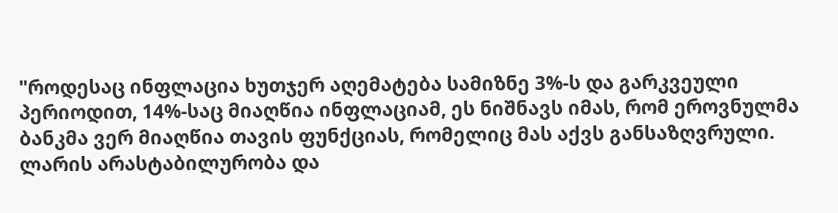"როდესაც ინფლაცია ხუთჯერ აღემატება სამიზნე 3%-ს და გარკვეული პერიოდით, 14%-საც მიაღწია ინფლაციამ, ეს ნიშნავს იმას, რომ ეროვნულმა ბანკმა ვერ მიაღწია თავის ფუნქციას, რომელიც მას აქვს განსაზღვრული. ლარის არასტაბილურობა და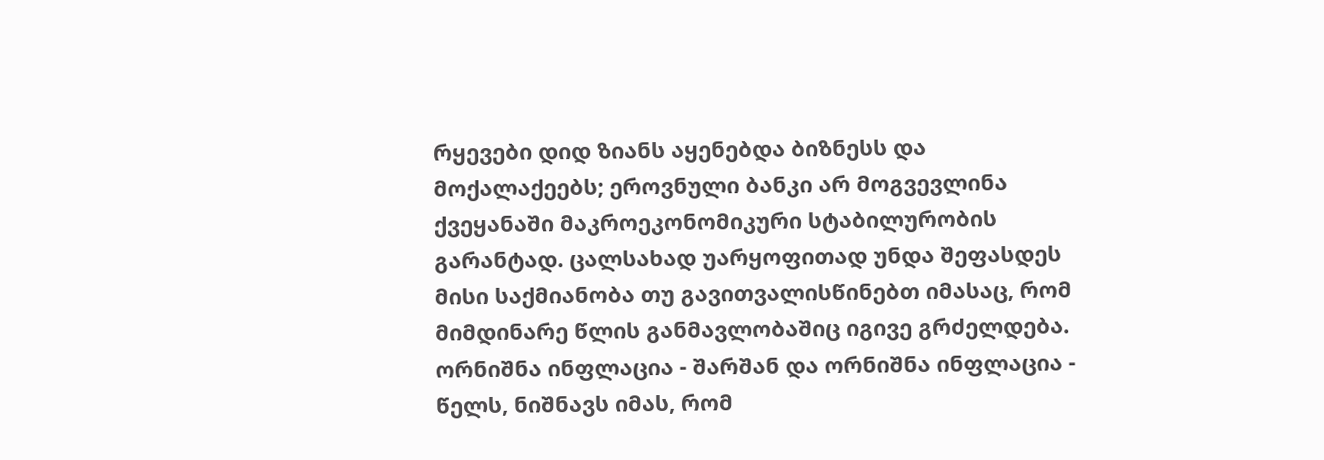რყევები დიდ ზიანს აყენებდა ბიზნესს და მოქალაქეებს; ეროვნული ბანკი არ მოგვევლინა ქვეყანაში მაკროეკონომიკური სტაბილურობის გარანტად. ცალსახად უარყოფითად უნდა შეფასდეს მისი საქმიანობა თუ გავითვალისწინებთ იმასაც, რომ მიმდინარე წლის განმავლობაშიც იგივე გრძელდება.
ორნიშნა ინფლაცია - შარშან და ორნიშნა ინფლაცია - წელს, ნიშნავს იმას, რომ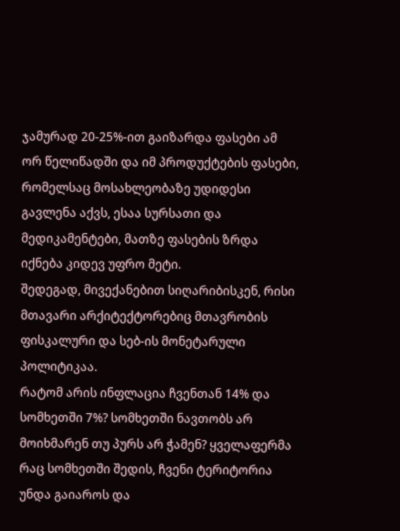ჯამურად 20-25%-ით გაიზარდა ფასები ამ ორ წელიწადში და იმ პროდუქტების ფასები, რომელსაც მოსახლეობაზე უდიდესი გავლენა აქვს, ესაა სურსათი და მედიკამენტები, მათზე ფასების ზრდა იქნება კიდევ უფრო მეტი.
შედეგად, მივექანებით სიღარიბისკენ, რისი მთავარი არქიტექტორებიც მთავრობის ფისკალური და სებ-ის მონეტარული პოლიტიკაა.
რატომ არის ინფლაცია ჩვენთან 14% და სომხეთში 7%? სომხეთში ნავთობს არ მოიხმარენ თუ პურს არ ჭამენ? ყველაფერმა რაც სომხეთში შედის, ჩვენი ტერიტორია უნდა გაიაროს და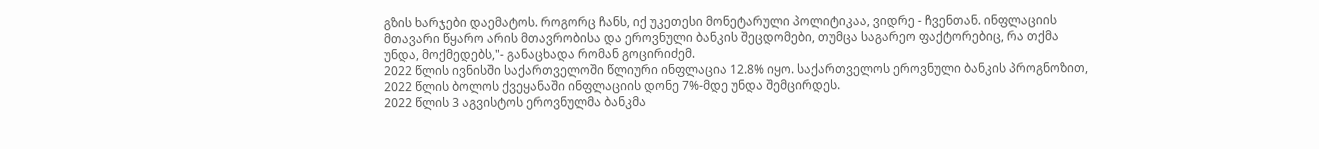გზის ხარჯები დაემატოს. როგორც ჩანს, იქ უკეთესი მონეტარული პოლიტიკაა, ვიდრე - ჩვენთან. ინფლაციის მთავარი წყარო არის მთავრობისა და ეროვნული ბანკის შეცდომები, თუმცა საგარეო ფაქტორებიც, რა თქმა უნდა, მოქმედებს,"- განაცხადა რომან გოცირიძემ.
2022 წლის ივნისში საქართველოში წლიური ინფლაცია 12.8% იყო. საქართველოს ეროვნული ბანკის პროგნოზით, 2022 წლის ბოლოს ქვეყანაში ინფლაციის დონე 7%-მდე უნდა შემცირდეს.
2022 წლის 3 აგვისტოს ეროვნულმა ბანკმა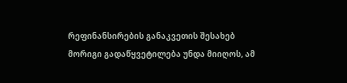რეფინანსირების განაკვეთის შესახებ მორიგი გადაწყვეტილება უნდა მიიღოს, ამ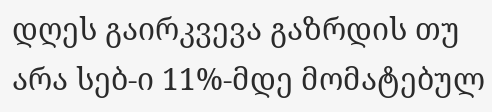დღეს გაირკვევა გაზრდის თუ არა სებ-ი 11%-მდე მომატებულ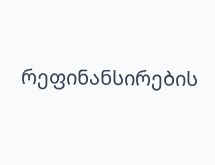რეფინანსირების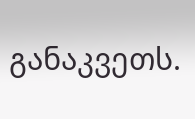განაკვეთს.